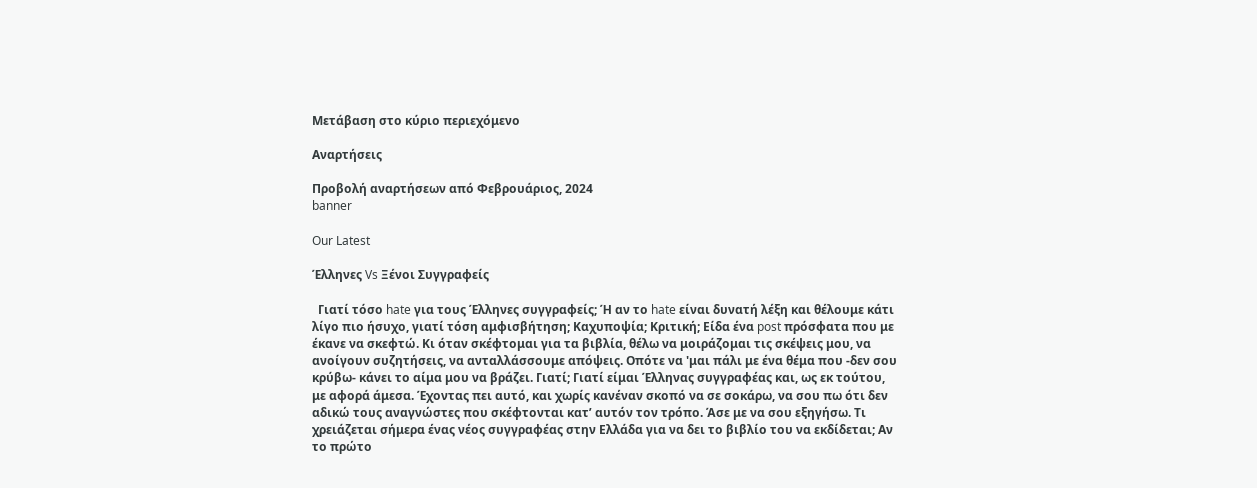Μετάβαση στο κύριο περιεχόμενο

Αναρτήσεις

Προβολή αναρτήσεων από Φεβρουάριος, 2024
banner

Our Latest

Έλληνες Vs Ξένοι Συγγραφείς

  Γιατί τόσο hate για τους Έλληνες συγγραφείς; Ή αν το hate είναι δυνατή λέξη και θέλουμε κάτι λίγο πιο ήσυχο, γιατί τόση αμφισβήτηση; Καχυποψία; Κριτική; Είδα ένα post πρόσφατα που με έκανε να σκεφτώ. Κι όταν σκέφτομαι για τα βιβλία, θέλω να μοιράζομαι τις σκέψεις μου, να ανοίγουν συζητήσεις, να ανταλλάσσουμε απόψεις. Οπότε να 'μαι πάλι με ένα θέμα που -δεν σου κρύβω- κάνει το αίμα μου να βράζει. Γιατί; Γιατί είμαι Έλληνας συγγραφέας και, ως εκ τούτου, με αφορά άμεσα. Έχοντας πει αυτό, και χωρίς κανέναν σκοπό να σε σοκάρω, να σου πω ότι δεν αδικώ τους αναγνώστες που σκέφτονται κατ’ αυτόν τον τρόπο. Άσε με να σου εξηγήσω. Τι χρειάζεται σήμερα ένας νέος συγγραφέας στην Ελλάδα για να δει το βιβλίο του να εκδίδεται; Αν το πρώτο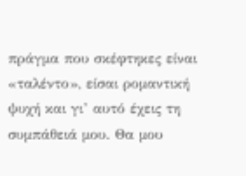πράγμα που σκέφτηκες είναι «ταλέντο», είσαι ρομαντική ψυχή και γι’ αυτό έχεις τη συμπάθειά μου. Θα μου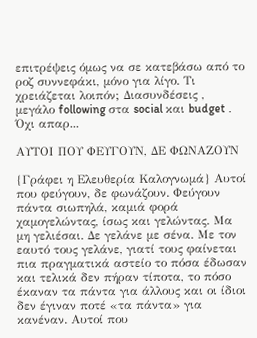επιτρέψεις όμως να σε κατεβάσω από το ροζ συννεφάκι, μόνο για λίγο. Τι χρειάζεται λοιπόν; Διασυνδέσεις , μεγάλο following στα social και budget . Όχι απαρ...

ΑΥΤΟΙ ΠΟΥ ΦΕΥΓΟΥΝ, ΔΕ ΦΩΝΑΖΟΥΝ

{Γράφει η Ελευθερία Καλογνωμά} Αυτοί που φεύγουν, δε φωνάζουν. Φεύγουν πάντα σιωπηλά, καμιά φορά χαμογελώντας, ίσως και γελώντας. Μα μη γελιέσαι. Δε γελάνε με σένα. Με τον εαυτό τους γελάνε, γιατί τους φαίνεται πια πραγματικά αστείο το πόσα έδωσαν και τελικά δεν πήραν τίποτα, το πόσο έκαναν τα πάντα για άλλους και οι ίδιοι δεν έγιναν ποτέ «τα πάντα» για κανέναν. Αυτοί που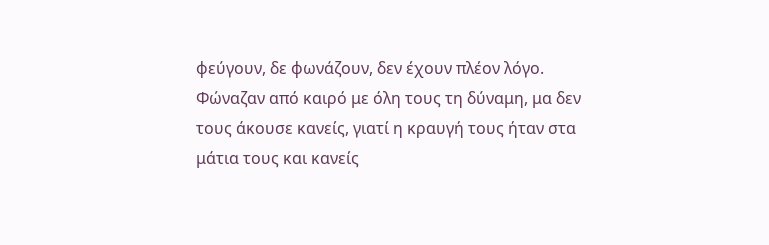φεύγουν, δε φωνάζουν, δεν έχουν πλέον λόγο. Φώναζαν από καιρό με όλη τους τη δύναμη, μα δεν τους άκουσε κανείς, γιατί η κραυγή τους ήταν στα μάτια τους και κανείς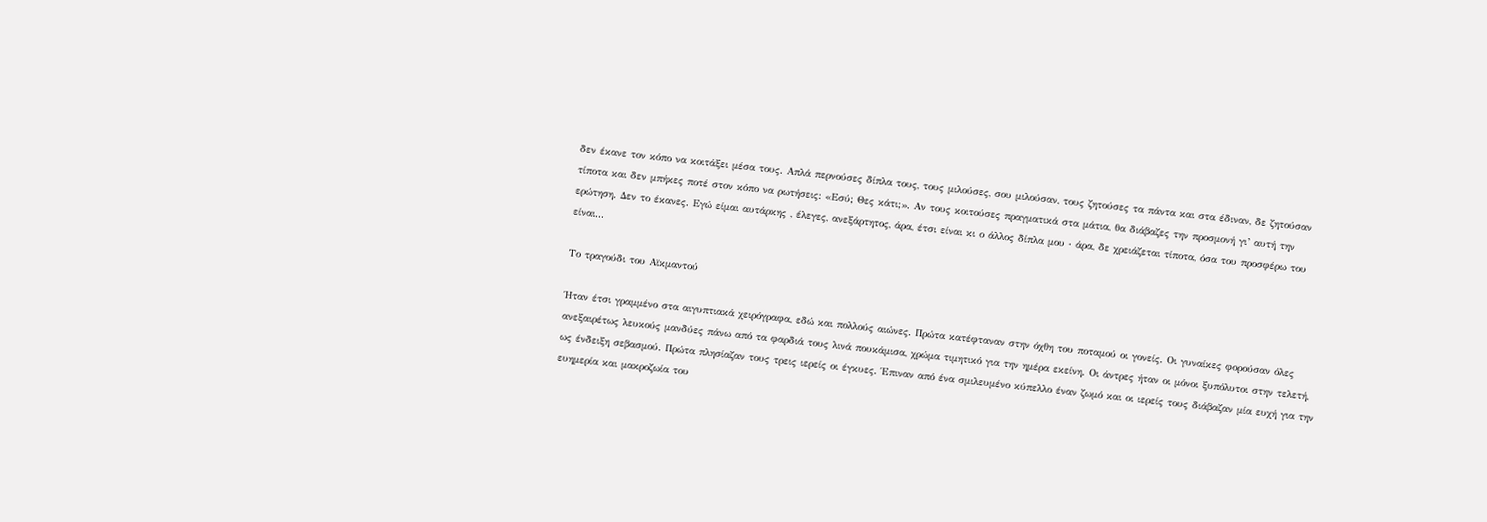δεν έκανε τον κόπο να κοιτάξει μέσα τους. Απλά περνούσες δίπλα τους, τους μιλούσες, σου μιλούσαν, τους ζητούσες τα πάντα και στα έδιναν, δε ζητούσαν τίποτα και δεν μπήκες ποτέ στον κόπο να ρωτήσεις: «Εσύ; Θες κάτι;». Αν τους κοιτούσες πραγματικά στα μάτια, θα διάβαζες την προσμονή γι’ αυτή την ερώτηση. Δεν το έκανες. Εγώ είμαι αυτάρκης , έλεγες, ανεξάρτητος, άρα, έτσι είναι κι ο άλλος δίπλα μου ‧ άρα, δε χρειάζεται τίποτα, όσα του προσφέρω του είναι...

Το τραγούδι του Αϊκμαντού

Ήταν έτσι γραμμένο στα αιγυπτιακά χειρόγραφα, εδώ και πολλούς αιώνες. Πρώτα κατέφταναν στην όχθη του ποταμού οι γονείς. Οι γυναίκες φορούσαν όλες ανεξαιρέτως λευκούς μανδύες πάνω από τα φαρδιά τους λινά πουκάμισα, χρώμα τιμητικό για την ημέρα εκείνη. Οι άντρες ήταν οι μόνοι ξυπόλυτοι στην τελετή, ως ένδειξη σεβασμού. Πρώτα πλησίαζαν τους τρεις ιερείς οι έγκυες. Έπιναν από ένα σμιλευμένο κύπελλο έναν ζωμό και οι ιερείς τους διάβαζαν μία ευχή για την ευημερία και μακροζωία του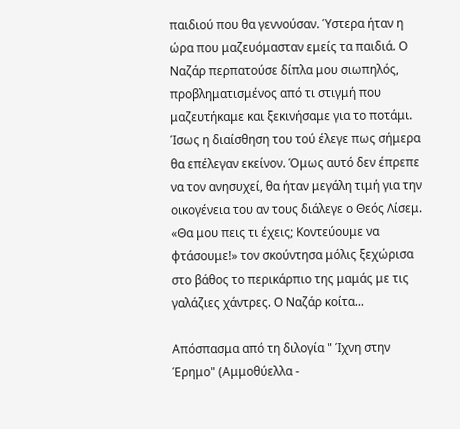παιδιού που θα γεννούσαν. Ύστερα ήταν η ώρα που μαζευόμασταν εμείς τα παιδιά. Ο Ναζάρ περπατούσε δίπλα μου σιωπηλός, προβληματισμένος από τι στιγμή που μαζευτήκαμε και ξεκινήσαμε για το ποτάμι. Ίσως η διαίσθηση του τού έλεγε πως σήμερα θα επέλεγαν εκείνον. Όμως αυτό δεν έπρεπε να τον ανησυχεί, θα ήταν μεγάλη τιμή για την οικογένεια του αν τους διάλεγε ο Θεός Λίσεμ. «Θα μου πεις τι έχεις; Κοντεύουμε να φτάσουμε!» τον σκούντησα μόλις ξεχώρισα στο βάθος το περικάρπιο της μαμάς με τις γαλάζιες χάντρες. Ο Ναζάρ κοίτα...

Απόσπασμα από τη διλογία " Ίχνη στην Έρημο" (Αμμοθύελλα -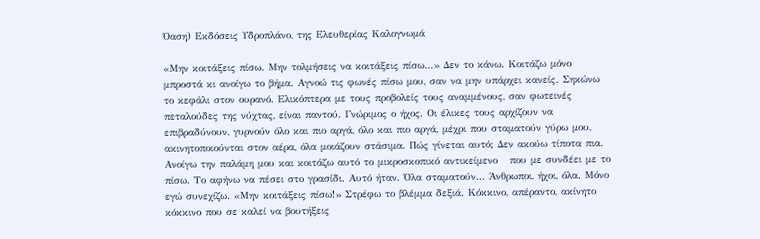Όαση) Εκδόσεις Υδροπλάνο, της Ελευθερίας Καλογνωμά

«Μην κοιτάξεις πίσω. Μην τολμήσεις να κοιτάξεις πίσω…» Δεν το κάνω. Κοιτάζω μόνο μπροστά κι ανοίγω το βήμα. Αγνοώ τις φωνές πίσω μου, σαν να μην υπάρχει κανείς. Σηκώνω το κεφάλι στον ουρανό. Ελικόπτερα με τους προβολείς τους αναμμένους, σαν φωτεινές πεταλούδες της νύχτας, είναι παντού. Γνώριμος ο ήχος. Οι έλικες τους αρχίζουν να επιβραδύνουν, γυρνούν όλο και πιο αργά, όλο και πιο αργά, μέχρι που σταματούν γύρω μου, ακινητοποιούνται στον αέρα, όλα μοιάζουν στάσιμα. Πώς γίνεται αυτό; Δεν ακούω τίποτα πια. Ανοίγω την παλάμη μου και κοιτάζω αυτό το μικροσκοπικό αντικείμενο   που με συνδέει με το πίσω. Το αφήνω να πέσει στο γρασίδι. Αυτό ήταν. Όλα σταματούν... Άνθρωποι, ήχοι, όλα. Μόνο εγώ συνεχίζω. «Μην κοιτάξεις πίσω!» Στρέφω το βλέμμα δεξιά. Κόκκινο, απέραντο, ακίνητο κόκκινο που σε καλεί να βουτήξεις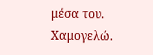μέσα του. Χαμογελώ.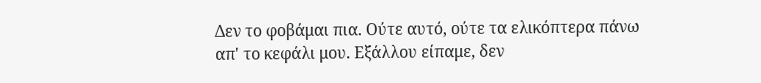Δεν το φοβάμαι πια. Ούτε αυτό, ούτε τα ελικόπτερα πάνω απ' το κεφάλι μου. Εξάλλου είπαμε, δεν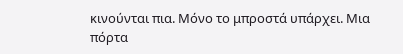κινούνται πια. Μόνο το μπροστά υπάρχει. Μια πόρτα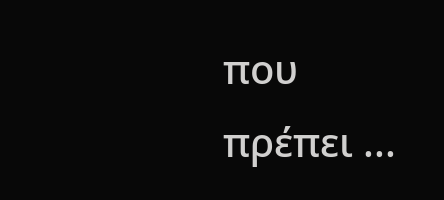που πρέπει ...